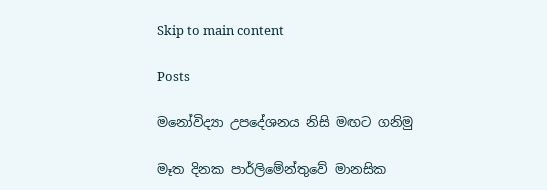Skip to main content

Posts

මනෝවිද්‍යා උපදේශනය නිසි මඟට ගනිමු

මෑත දිනක පාර්ලිමේන්තුවේ මානසික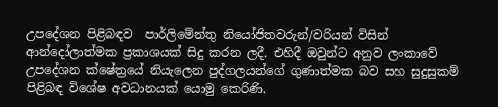උපදේශන පිළිබඳව  පාර්ලිමේන්තු නියෝජිතවරුන්/වරියන් විසින් ආන්දෝලාත්මක ප්‍රකාශයක් සිදු කරන ලදී. එහිදී ඔවුන්ට අනුව ලංකාවේ උපදේශන ක්ෂේත්‍රයේ නියැලෙන පුද්ගලයන්ගේ ගුණාත්මක බව සහ සුදුසුකම් පිළිබඳ විශේෂ අවධානයක් යොමු කෙරිණි.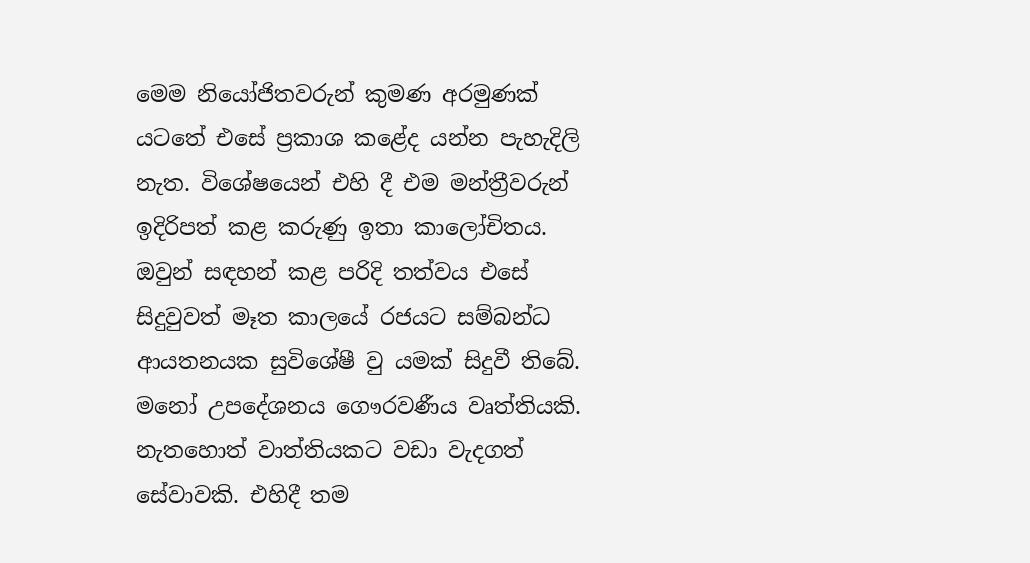මෙම නියෝජිතවරුන් කුමණ අරමුණක් යටතේ එසේ ප්‍රකාශ කළේද යන්න පැහැදිලි නැත. විශේෂයෙන් එහි දී එම මන්ත්‍රීවරුන් ඉදිරිපත් කළ කරුණු ඉතා කාලෝචිතය. ඔවුන් සඳහන් කළ පරිදි තත්වය එසේ සිදුවුවත් මෑත කාලයේ රජයට සම්බන්ධ ආයතනයක සුවිශේෂී වු යමක් සිදුවී තිබේ. මනෝ උපදේශනය ගෞරවණීය වෘත්තියකි. නැතහොත් වාත්තියකට වඩා වැදගත් සේවාවකි. එහිදී තම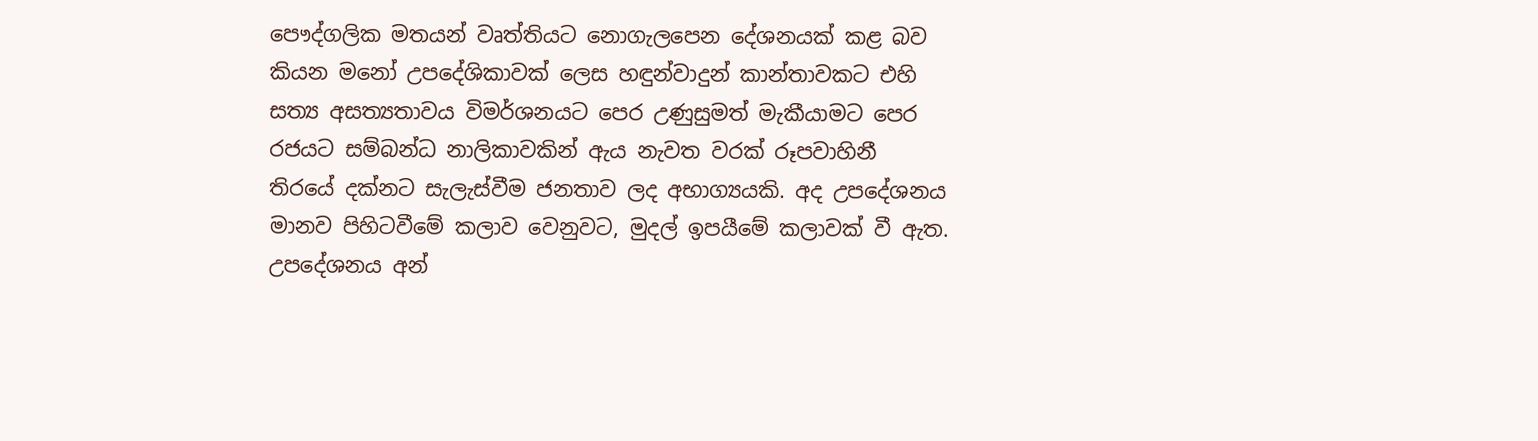පෞද්ගලික මතයන් වෘත්තියට නොගැලපෙන දේශනයක් කළ බව කියන මනෝ උපදේශිකාවක් ලෙස හඳුන්වාදුන් කාන්තාවකට එහි සත්‍ය අසත්‍යතාවය විමර්ශනයට පෙර උණුසුමත් මැකීයාමට පෙර රජයට සම්බන්ධ නාලිකාවකින් ඇය නැවත වරක් රූපවාහිනී තිරයේ දක්නට සැලැස්වීම ජනතාව ලද අභාග්‍යයකි. අද උපදේශනය මානව පිහිටවීමේ කලාව වෙනුවට, මුදල් ඉපයීමේ කලාවක් වී ඇත. උපදේශනය අන්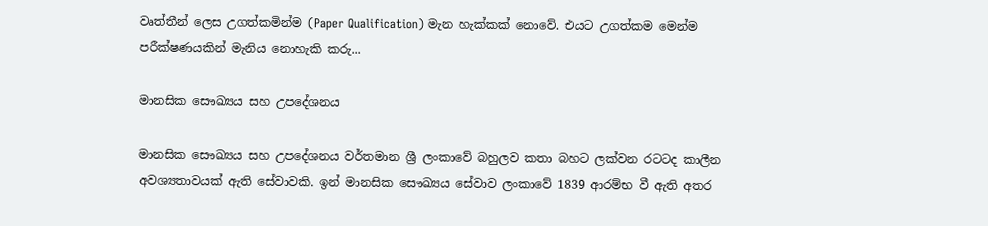වෘත්තීන් ලෙස උගත්කමින්ම (Paper Qualification) මැන හැක්කක් නොවේ. එයට උගත්කම මෙන්ම පරීක්ෂණයකින් මැනිය නොහැකි කරු...

මානසික සෞඛ්‍යය සහ උපදේශනය

මානසික සෞඛ්‍යය සහ උපදේශනය වර්තමාන ශ්‍රී ලංකාවේ බහුලව කතා බහට ලක්වන රටටද කාලීන අවශ්‍යතාවයක් ඇති සේවාවකි. ඉන් මානසික සෞඛ්‍යය සේවාව ලංකාවේ 1839 ආරම්භ වී ඇති අතර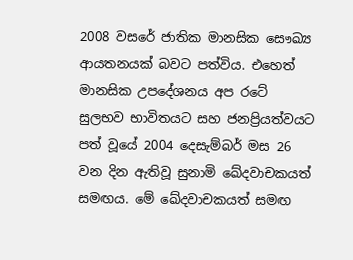2008 වසරේ ජාතික මානසික සෞඛ්‍ය ආයතනයක් බවට පත්විය. එහෙත් මානසික උපදේශනය අප රටේ සුලභව භාවිතයට සහ ජනප්‍රියත්වයට පත් වූයේ 2004 දෙසැම්බර් මස 26 වන දින ඇතිවූ සුනාමි ඛේදවාචකයත් සමඟය. මේ ඛේදවාචකයත් සමඟ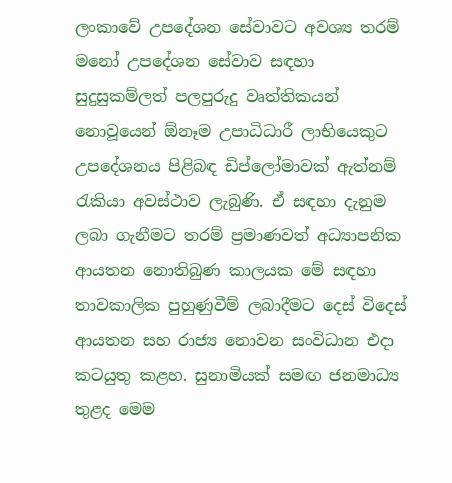ලංකාවේ උපදේශන සේවාවට අවශ්‍ය තරම් මනෝ උපදේශන සේවාව සඳහා සුදුසුකම්ලත් පලපුරුදු වෘත්තිකයන් නොවූයෙන් ඕනෑම උපාධිධාරී ලාභියෙකුට උපදේශනය පිළිබඳ ඩිප්ලෝමාවක් ඇත්නම් රැකියා අවස්ථාව ලැබුණි. ඒ සඳහා දැනුම ලබා ගැනීමට තරම් ප්‍රමාණවත් අධ්‍යාපනික ආයතන නොතිබුණ කාලයක මේ සඳහා තාවකාලික පුහුණුවීම් ලබාදීමට දෙස් විදෙස් ආයතන සහ රාජ්‍ය නොවන සංවිධාන එදා කටයුතු කළහ. සුනාමියක් සමඟ ජනමාධ්‍ය තුළද මෙම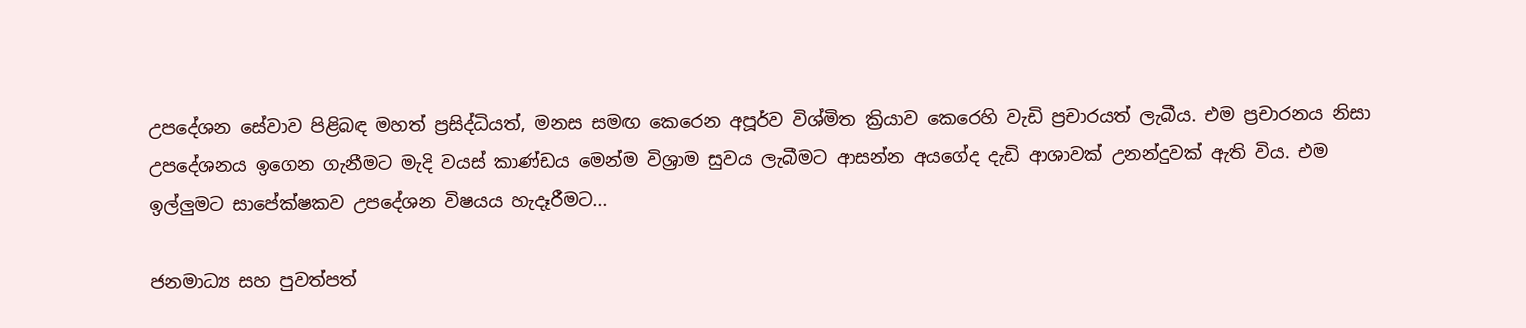උපදේශන සේවාව පිළිබඳ මහත් ප්‍රසිද්ධියත්, මනස සමඟ කෙරෙන අපූර්ව විශ්මිත ක්‍රියාව කෙරෙහි වැඩි ප්‍රචාරයත් ලැබීය. එම ප්‍රචාරනය නිසා උපදේශනය ඉගෙන ගැනීමට මැදි වයස් කාණ්ඩය මෙන්ම විශ්‍රාම සුවය ලැබීමට ආසන්න අයගේද දැඩි ආශාවක් උනන්දුවක් ඇති විය. එම ඉල්ලුමට සාපේක්ෂකව උපදේශන විෂයය හැදෑරීමට...

ජනමාධ්‍ය සහ පුවත්පත්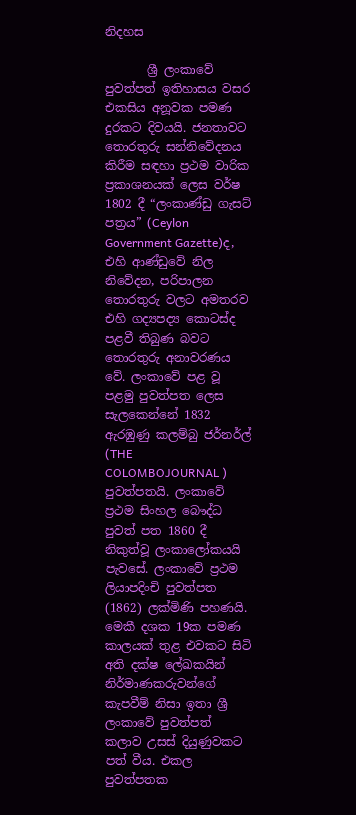නිදහස

       ශ්‍රී ලංකාවේ පුවත්පත් ඉතිහාසය වසර එකසිය අනූවක පමණ දුරකට දිවයයි. ජනතාවට තොරතුරු සන්නිවේදනය කිරීම සඳහා ප්‍රථම වාරික ප්‍රකාශනයක් ලෙස වර්ෂ 1802 දී “ලංකාණ්ඩු ගැසට් පත්‍රය” (Ceylon Government Gazette)ද, එහි ආණ්ඩුවේ නිල නිවේදන, පරිපාලන තොරතුරු වලට අමතරව එහි ගද්‍යපද්‍ය කොටස්ද පළවී තිබුණ බවට තොරතුරු අනාවරණය වේ. ලංකාවේ පළ වූ පළමු පුවත්පත ලෙස සැලකෙන්නේ 1832 ඇරඹුණු කලම්බු ජර්නර්ල් (THE COLOMBOJOURNAL ) පුවත්පතයි. ලංකාවේ ප්‍රථම සිංහල බෞද්ධ පුවත් පත 1860 දී නිකුත්වූ ලංකාලෝකයයි පැවසේ. ලංකාවේ ප්‍රථම ලියාපදිංචි පුවත්පත (1862) ලක්මිණි පහණයි.  මෙකී දශක 19ක පමණ කාලයක් තුළ එවකට සිටි අති දක්ෂ ලේඛකයින් නිර්මාණකරුවන්ගේ කැපවීම් නිසා ඉතා ශ්‍රී ලංකාවේ පුවත්පත් කලාව උසස් දියුණුවකට පත් වීය. එකල පුවත්පතක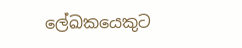ලේඛකයෙකුට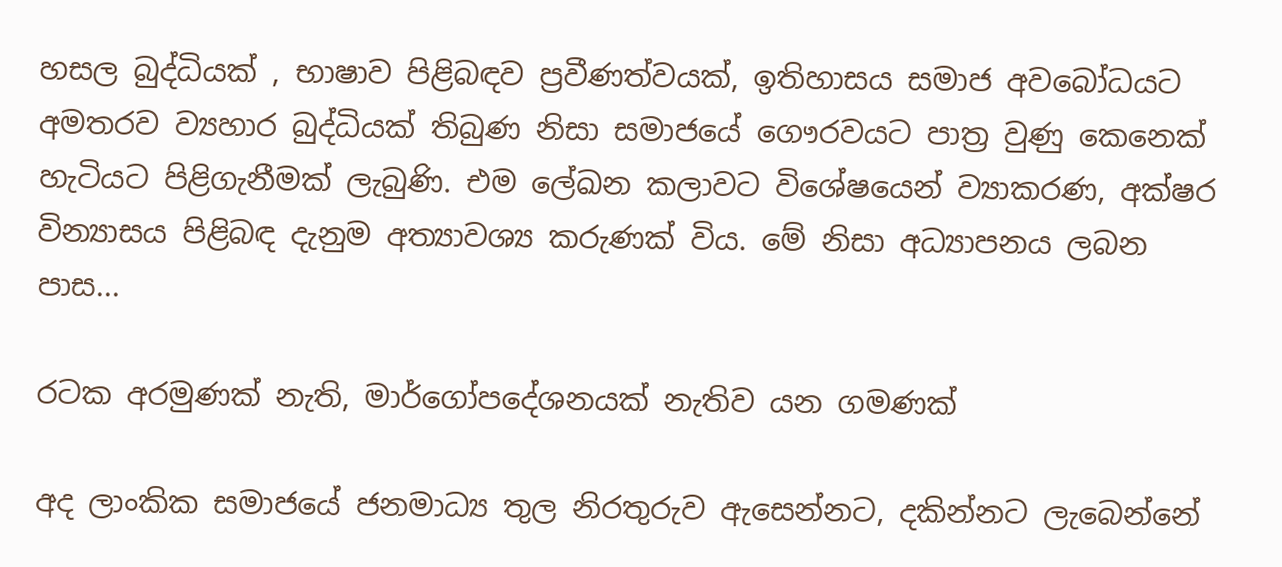හසල බුද්ධියක් , භාෂාව පිළිබඳව ප්‍රවීණත්වයක්, ඉතිහාසය සමාජ අවබෝධයට අමතරව ව්‍යහාර බුද්ධියක් තිබුණ නිසා සමාජයේ ගෞරවයට පාත්‍ර වුණු කෙනෙක් හැටියට පිළිගැනීමක් ලැබුණි. එම ලේඛන කලාවට විශේෂයෙන් ව්‍යාකරණ, අක්ෂර වින්‍යාසය පිළිබඳ දැනුම අත්‍යාවශ්‍ය කරුණක් විය. මේ නිසා අධ්‍යාපනය ලබන පාස...

රටක අරමුණක් නැති, මාර්ගෝපදේශනයක් නැතිව යන ගමණක්

අද ලාංකික සමාජයේ ජනමාධ්‍ය තුල නිරතුරුව ඇසෙන්නට, දකින්නට ලැබෙන්නේ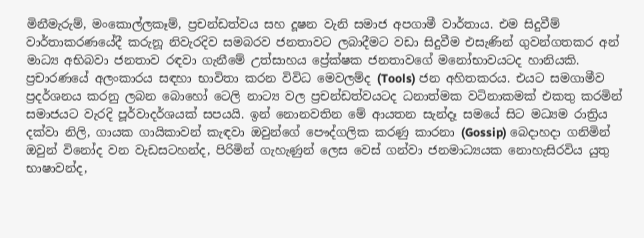මිනීමැරුම්, මංකොල්ලකෑම්, ප්‍රචන්ඩත්වය සහ දූෂන වැනි සමාජ අපගාමී වාර්තාය. එම සිදුවීම් වාර්තාකරණයේදී කරුනූ නිවැරදිව සමබරව ජනතාවට ලබාදීමට වඩා සිදුවීම එසැණින් ගුවන්ගතකර අන් මාධ්‍ය අභිබවා ජනතාව රඳවා ගැනීමේ උත්සාහය ප්‍රේක්ෂක ජනතාවගේ මනෝභාවයටද හානියකි. ප්‍රචාරණයේ අලංකාරය සඳහා භාවිතා කරන විවිධ මෙවලම්ද (Tools) ජන අහිතකරය. එයට සමගාමීව ප්‍රදර්ශනය කරනු ලබන බොහෝ ටෙලි නාට්‍ය වල ප්‍රචන්ඩත්වයටද ධනාත්මක වටිනාකමක් එකතු කරමින් සමාජයට වැරදි පූර්වාදර්ශයක් සපයයි. ඉන් නොනවතින මේ ආයතන සැන්දෑ සමයේ සිට මධ්‍යම රාත්‍රිය දක්වා නිලි, ගායක ගායිකාවන් කැඳවා ඔවුන්ගේ පෞද්ගලික කරණු කාරනා (Gossip) බෙදාහදා ගනිමින් ඔවුන් විනෝද වන වැඩසටහන්ද, පිරිමින් ගැහැණුන් ලෙස වෙස් ගන්වා ජනමාධ්‍යයක නොහැසිරවිය යුතු භාෂාවන්ද,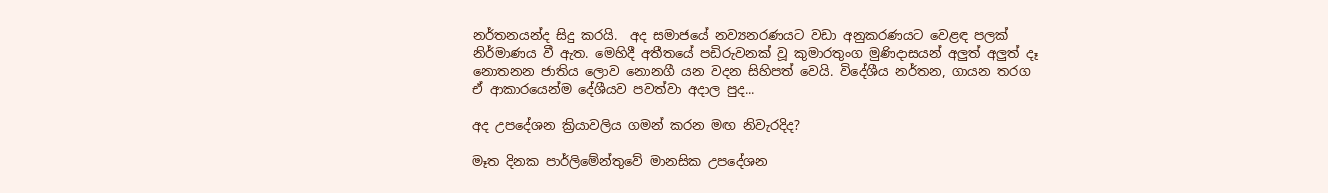නර්තනයන්ද සිදු කරයි.  අද සමාජයේ නව්‍යනරණයට වඩා අනුකරණයට වෙළඳ පලක් නිර්මාණය වී ඇත. මෙහිදී අතීතයේ පඩිරුවනක් වූ කුමාරතුංග මුණිදාසයන් අලුත් අලුත් දෑ නොතනන ජාතිය ලොව නොනගී යන වදන සිහිපත් වෙයි. විදේශීය නර්තන, ගායන තරග ඒ ආකාරයෙන්ම දේශීයව පවත්වා අදාල පුද...

අද උපදේශන ක්‍රියාවලිය ගමන් කරන මඟ නිවැරදිද?

මෑත දිනක පාර්ලිමේන්තුවේ මානසික උපදේශන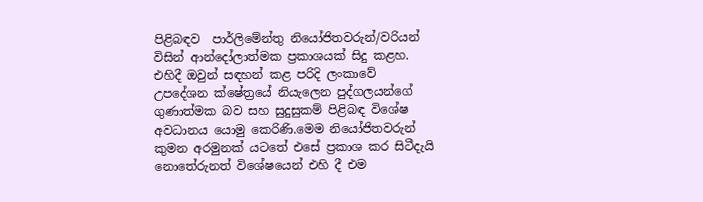පිළිබඳව  පාර්ලිමේන්තු නියෝජිතවරුන්/වරියන් විසින් ආන්දෝලාත්මක ප්‍රකාශයක් සිදු කළහ. එහිදී ඔවුන් සඳහන් කළ පරිදි ලංකාවේ උපදේශන ක්ෂේත්‍රයේ නියැලෙන පුද්ගලයන්ගේ ගුණාත්මක බව සහ සුදුසුකම් පිළිබඳ විශේෂ අවධානය යොමු කෙරිණි.මෙම නියෝජිතවරුන් කුමන අරමුනක් යටතේ එසේ ප්‍රකාශ කර සිටීදැයි නොතේරුනත් විශේෂයෙන් එහි දී එම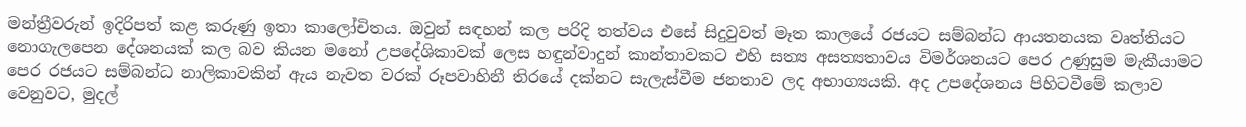මන්ත්‍රීවරුන් ඉදිරිපත් කළ කරුණු ඉතා කාලෝචිතය. ඔවුන් සඳහන් කල පරිදි තත්වය එසේ සිදුවුවත් මෑත කාලයේ රජයට සම්බන්ධ ආයතනයක වෘත්තියට නොගැලපෙන දේශනයක් කල බව කියන මනෝ උපදේශිකාවක් ලෙස හඳුන්වාදුන් කාන්තාවකට එහි සත්‍ය අසත්‍යතාවය විමර්ශනයට පෙර උණුසුම මැකීයාමට පෙර රජයට සම්බන්ධ නාලිකාවකින් ඇය නැවත වරක් රූපවාහිනී තිරයේ දක්නට සැලැස්වීම ජනතාව ලද අභාග්‍යයකි. අද උපදේශනය පිහිටවීමේ කලාව වෙනුවට, මුදල්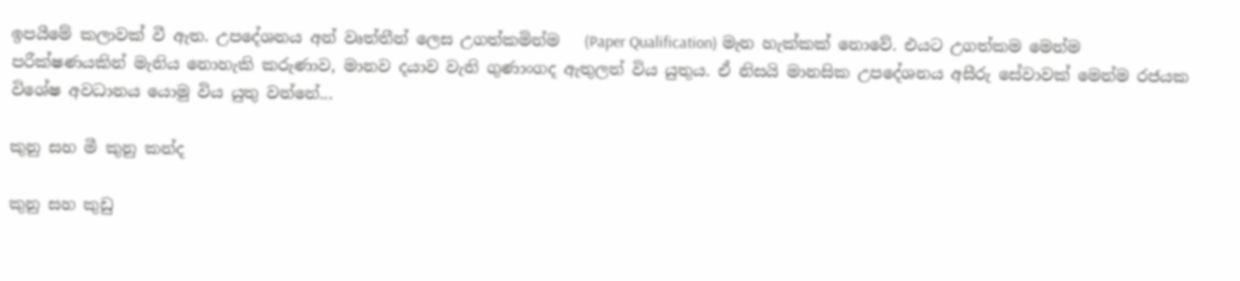ඉපයීමේ කලාවක් වී ඇත. උපදේශනය අන් වෘත්තීන් ලෙස උගත්කමින්ම   (Paper Qualification) මැන හැක්කක් නොවේ. එයට උගත්කම මෙන්ම පරීක්ෂණයකින් මැනිය නොහැකි කරුණාව, මානව දයාව වැනි ගුණාංගද ඇතුලත් විය යුතුය. ඒ නිසයි මානසික උපදේශනය අසීරු සේවාවක් මෙන්ම රජයක විශේෂ අවධානය යොමු විය යුතු වන්නේ...

කුනු සහ මී කුනු කන්ද

කුනු සහ කුඩු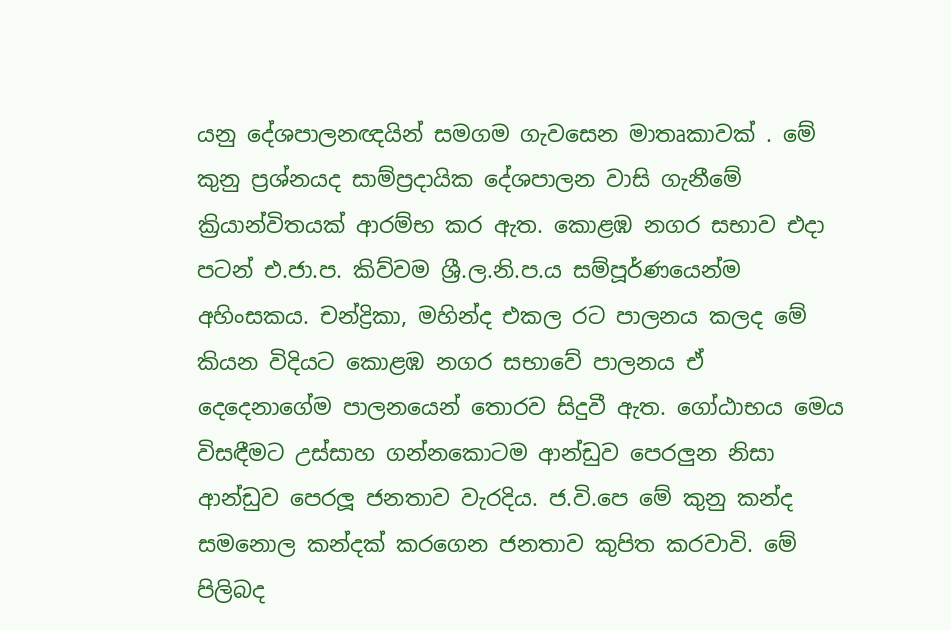යනු දේශපාලනඥයින් සමගම ගැවසෙන මාතෘකාවක් . මේ කුනු ප්‍රශ්නයද සාම්ප්‍රදායික දේශපාලන වාසි ගැනීමේ ක්‍රියාන්විතයක් ආරම්භ කර ඇත. කොළඹ නගර සභාව එදා පටන් එ.ජා.ප. කිව්වම ශ්‍රී.ල.නි.ප.ය සම්පූර්ණයෙන්ම අහිංසකය. චන්ද්‍රිකා, මහින්ද එකල රට පාලනය කලද මේ කියන විදියට කොළඹ නගර සභාවේ පාලනය ඒ දෙදෙනාගේම පාලනයෙන් තොරව සිදුවී ඇත. ගෝඨාභය මෙය විසඳීමට උස්සාහ ගන්නකොටම ආන්ඩුව පෙරලුන නිසා ආන්ඩුව පෙරලූ ජනතාව වැරදිය. ජ.වි.පෙ මේ කුනු කන්ද සමනොල කන්දක් කරගෙන ජනතාව කුපිත කරවාවි. මේ පිලිබද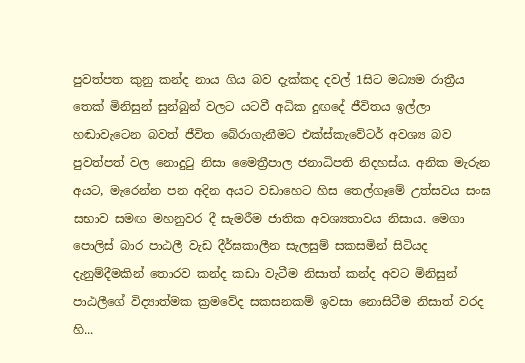පුවත්පත කුනු කන්ද නාය ගිය බව දැක්කද දවල් 1සිට මධ්‍යම රාත්‍රීය තෙක් මිනිසුන් සුන්බුන් වලට යටවී අධික දුඟදේ ජීවිතය ඉල්ලා හඬාවැටෙන බවත් ජීවිත බේරාගැනීමට එක්ස්කැවේටර් අවශ්‍ය බව පුවත්පත් වල නොදුටු නිසා මෛත්‍රීපාල ජනාධිපති නිදහස්ය. අනික මැරුන අයට, මැරෙන්න පන අදින අයට වඩාහෙට හිස තෙල්ගෑමේ උත්සවය සංඝ සභාව සමඟ මහනුවර දී සැමරීම ජාතික අවශ්‍යතාවය නිසාය. මෙගා පොලිස් බාර පාඨලී වැඩ දීර්ඝකාලීන සැලසුම් සකසමින් සිටියද දැනුම්දීමකින් තොරව කන්ද කඩා වැටීම නිසාත් කන්ද අවට මිනිසුන් පාඨලීගේ විද්‍යාත්මක ක්‍රමවේද සකසනකම් ඉවසා නොසිටීම නිසාත් වරද හි...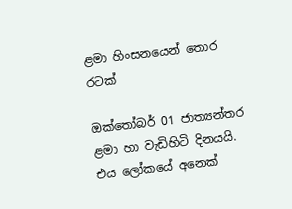ළමා හිංසනයෙන් තොර රටක්

ඔක්තෝබර් 01 ජාත්‍යන්තර ළමා හා වැඩිහිටි දිනයයි. එය ලෝකයේ අනෙක්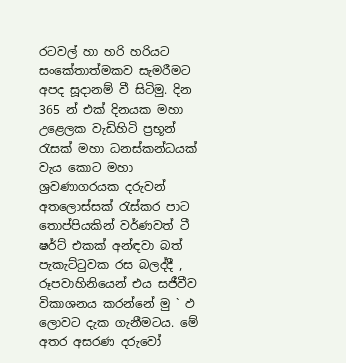රටවල් හා හරි හරියට සංකේතාත්මකව සැමරීමට අපද සූදානම් වී සිටිමු. දින 365 න් එක් දිනයක මහා උළෙලක වැඩිහිටි ප්‍රභූන් රැසක් මහා ධනස්කන්ධයක් වැය කොට මහා ශ්‍රවණාගරයක දරුවන් අතලොස්සක් රැස්කර පාට තොප්පියකින් වර්ණවත් ටී ෂර්ට් එකක් අන්ඳවා බත් පැකැට්ටුවක රස බලද්දී , රූපවාහිනියෙන් එය සජීවීව විකාශනය කරන්නේ මු ` ඵ ලොවට දැක ගැනීමටය. මේ අතර අසරණ දරුවෝ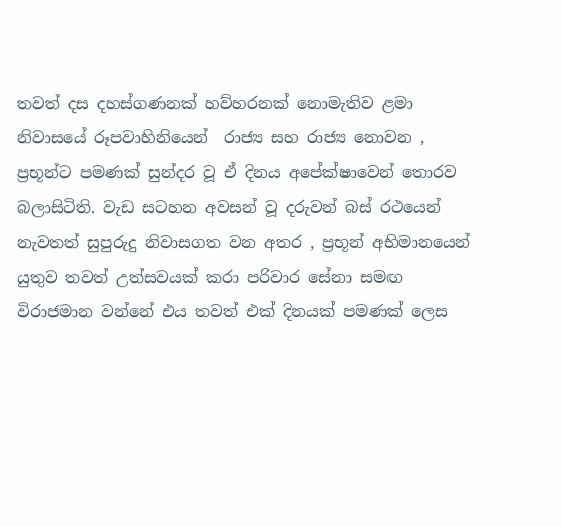තවත් දස දහස්ගණනක් හව්හරනක් නොමැතිව ළමා නිවාසයේ රූපවාහිනියෙන්  රාජ්‍ය සහ රාජ්‍ය නොවන , ප්‍රභූන්ට පමණක් සුන්දර වූ ඒ දිනය අපේක්ෂාවෙන් තොරව බලාසිටිති. වැඩ සටහන අවසන් වූ දරුවන් බස් රථයෙන් නැවතත් සුපුරුදු නිවාසගත වන අතර , ප්‍රභූන් අභිමානයෙන් යුතුව තවත් උත්සවයක් කරා පරිවාර සේනා සමඟ විරාජමාන වන්නේ එය තවත් එක් දිනයක් පමණක් ලෙස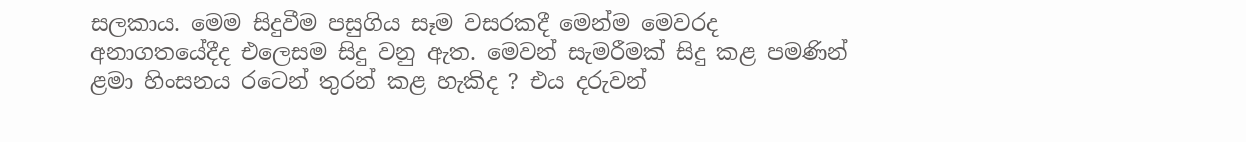සලකාය. මෙම සිදුවීම පසුගිය සෑම වසරකදී මෙන්ම මෙවරද අනාගතයේදීද එලෙසම සිදු වනු ඇත. මෙවන් සැමරීමක් සිදු කළ පමණින් ළමා හිංසනය රටෙන් තුරන් කළ හැකිද ? එය දරුවන්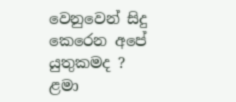වෙනුවෙන් සිදු කෙරෙන අපේ යුතුකමද ? ළමා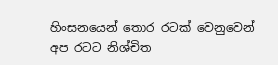හිංසනයෙන් තොර රටක් වෙනුවෙන් අප රටට නිශ්චිත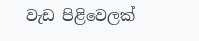වැඩ පිළිවෙලක්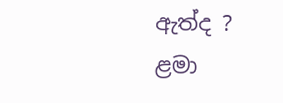ඇත්ද ? ළමා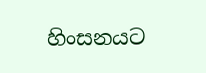හිංසනයට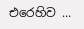එරෙහිව ...